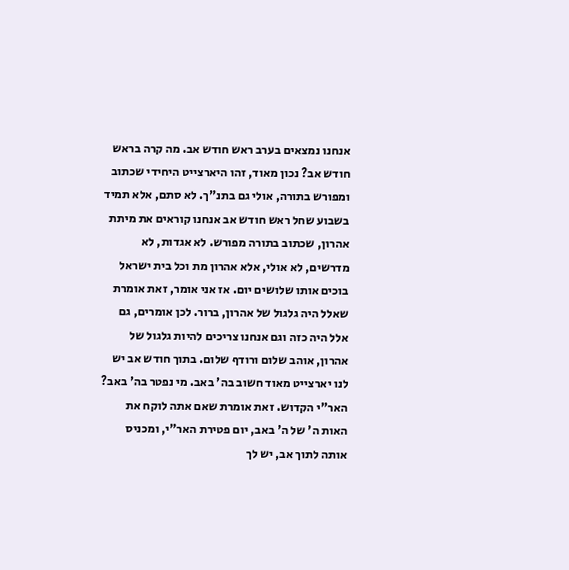אנחנו נמצאים בערב ראש חודש אב. מה קרה בראש חודש אב? נכון מאוד, זהו היארצייט היחידי שכתוב ומפורש בתורה, אולי גם בתנ"ך. לא סתם, אלא תמיד בשבוע שחל ראש חודש אב אנחנו קוראים את מיתת אהרון, שכתוב בתורה מפורש. לא אגדות, לא מדרשים, לא אולי, אלא אהרון מת וכל בית ישראל בוכים אותו שלושים יום. אז אני אומר, זאת אומרת שאלל היה גלגול של אהרון, ברור. לכן אומרים, גם אלל היה כזה וגם אנחנו צריכים להיות גלגול של אהרון, אוהב שלום ורודף שלום. בתוך חודש אב יש לנו יארצייט מאוד חשוב בה' באב. מי נפטר בה' באב? האר"י הקדוש. זאת אומרת שאם אתה לוקח את האות ה' של ה' באב, יום פטירת האר"י, ומכניס אותה לתוך אב, יש לך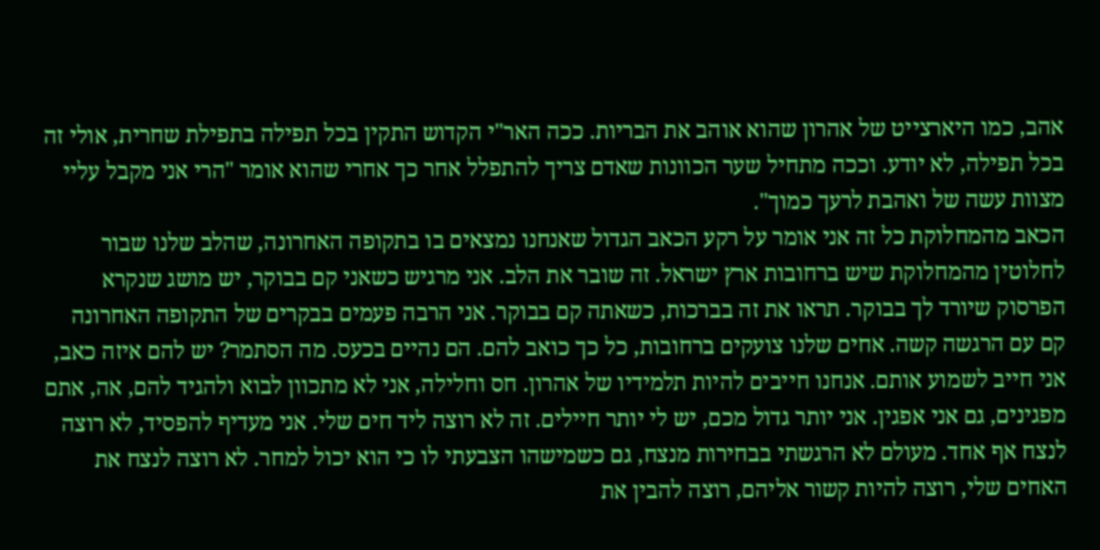אהב, כמו היארצייט של אהרון שהוא אוהב את הבריות. ככה האר"י הקדוש התקין בכל תפילה בתפילת שחרית, אולי זה בכל תפילה, לא יודע. וככה מתחיל שער הכוונות שאדם צריך להתפלל אחר כך אחרי שהוא אומר "הרי אני מקבל עליי מצוות עשה של ואהבת לרעך כמוך".
הכאב מהמחלוקת כל זה אני אומר על רקע הכאב הגדול שאנחנו נמצאים בו בתקופה האחרונה, שהלב שלנו שבור לחלוטין מהמחלוקת שיש ברחובות ארץ ישראל. זה שובר את הלב. אני מרגיש כשאני קם בבוקר, יש מושג שנקרא הפרסוק שיורד לך בבוקר. תראו את זה בברכות, כשאתה קם בבוקר. אני הרבה פעמים בבקרים של התקופה האחרונה קם עם הרגשה קשה. אחים שלנו צועקים ברחובות, כל כך כואב להם. הם נהיים בכעס. מה הסתמר? יש להם איזה כאב, אני חייב לשמוע אותם. אנחנו חייבים להיות תלמידיו של אהרון. חס וחלילה, אני לא מתכוון לבוא ולהגיד להם, אה, אתם מפגינים, גם אני אפגין. אני יותר גדול מכם, יש לי יותר חיילים. זה לא רוצה ליד חים שלי. אני מעדיף להפסיד, לא רוצה לנצח אף אחד. מעולם לא הרגשתי בבחירות מנצח, גם כשמישהו הצבעתי לו כי הוא יכול למחר. לא רוצה לנצח את האחים שלי, רוצה להיות קשור אליהם, רוצה להבין את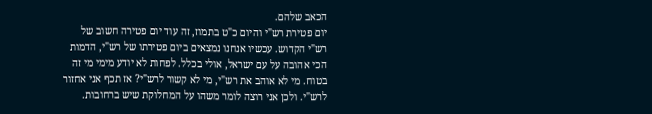הכאב שלהם.
יום פטירת רש"י והיום כ"ט בתמוז, זה עוד יום פטירה חשוב של רש"י הקדוש. עכשיו אנחנו נמצאים ביום פטירתו של רש"י, הדמות הכי אהובה על עם ישראל, אולי בכלל. לפחות לא יודע מימי מי זה בטוח. מי לא אוהב את רש"י, מי לא קשור לרש"י? אז תכף אני אחזור לרש"י. ולכן אני רוצה לומר משהו על המחלוקת שיש ברחובות.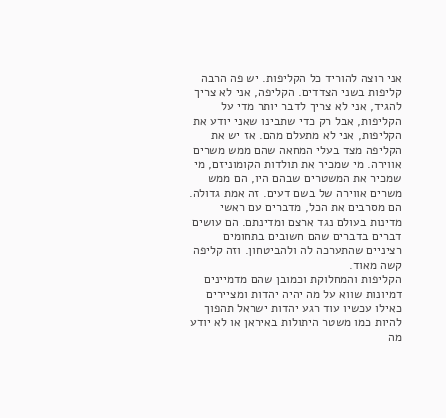אני רוצה להוריד כל הקליפות. יש פה הרבה קליפות בשני הצדדים. הקליפה, אני לא צריך להגיד, אני לא צריך לדבר יותר מדי על הקליפות, אבל רק כדי שתבינו שאני יודע את הקליפות, אני לא מתעלם מהם. אז יש את הקליפה מצד בעלי המחאה שהם ממש משרים אווירה. מי שמכיר את תולדות הקומוניזם, מי שמכיר את המשטרים שבהם היו, הם ממש משרים אווירה של בשם דעים. זה אמת גדולה. הם מסרבים את הכל, מדברים עם ראשי מדינות בעולם נגד ארצם ומדינתם. הם עושים דברים בדברים שהם חשובים בתחומים רציניים שהתערכה לה ולהביטחון. וזה קליפה קשה מאוד.
הקליפות והמחלוקת וכמובן שהם מדמיינים דמיונות שווא על מה יהיה יהדות ומציירים כאילו עכשיו עוד רגע יהדות ישראל תהפוך להיות כמו משטר היתולות באיראן או לא יודע מה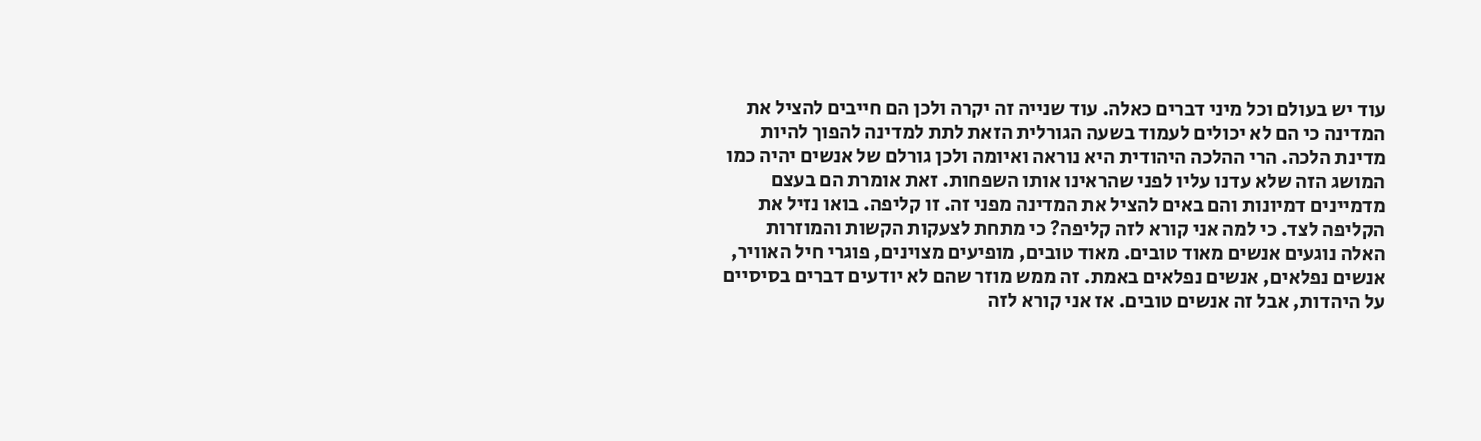עוד יש בעולם וכל מיני דברים כאלה. עוד שנייה זה יקרה ולכן הם חייבים להציל את המדינה כי הם לא יכולים לעמוד בשעה הגורלית הזאת לתת למדינה להפוך להיות מדינת הלכה. הרי ההלכה היהודית היא נוראה ואיומה ולכן גורלם של אנשים יהיה כמו המושג הזה שלא עדנו עליו לפני שהראינו אותו השפחות. זאת אומרת הם בעצם מדמיינים דמיונות והם באים להציל את המדינה מפני זה. זו קליפה. בואו נזיל את הקליפה לצד. כי למה אני קורא לזה קליפה? כי מתחת לצעקות הקשות והמוזרות האלה נוגעים אנשים מאוד טובים. מאוד טובים, מופיעים מצוינים, פוגרי חיל האוויר, אנשים נפלאים, אנשים נפלאים באמת. זה ממש מוזר שהם לא יודעים דברים בסיסיים על היהדות, אבל זה אנשים טובים. אז אני קורא לזה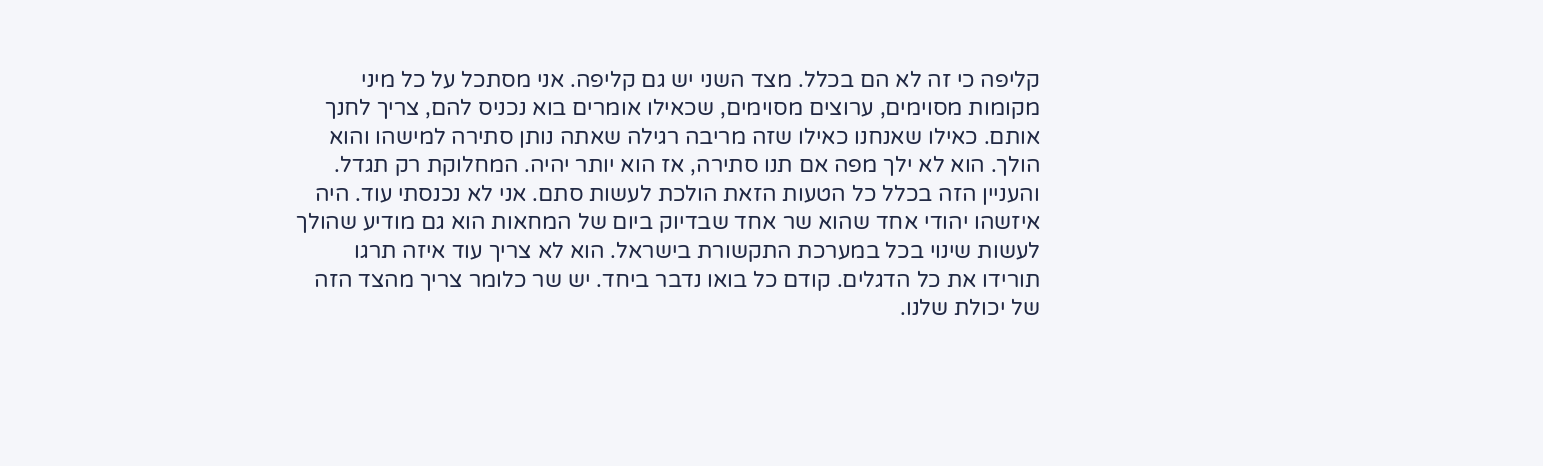קליפה כי זה לא הם בכלל. מצד השני יש גם קליפה. אני מסתכל על כל מיני מקומות מסוימים, ערוצים מסוימים, שכאילו אומרים בוא נכניס להם, צריך לחנך אותם. כאילו שאנחנו כאילו שזה מריבה רגילה שאתה נותן סתירה למישהו והוא הולך. הוא לא ילך מפה אם תנו סתירה, אז הוא יותר יהיה. המחלוקת רק תגדל. והעניין הזה בכלל כל הטעות הזאת הולכת לעשות סתם. אני לא נכנסתי עוד. היה איזשהו יהודי אחד שהוא שר אחד שבדיוק ביום של המחאות הוא גם מודיע שהולך לעשות שינוי בכל במערכת התקשורת בישראל. הוא לא צריך עוד איזה תרגו תורידו את כל הדגלים. קודם כל בואו נדבר ביחד. יש שר כלומר צריך מהצד הזה של יכולת שלנו.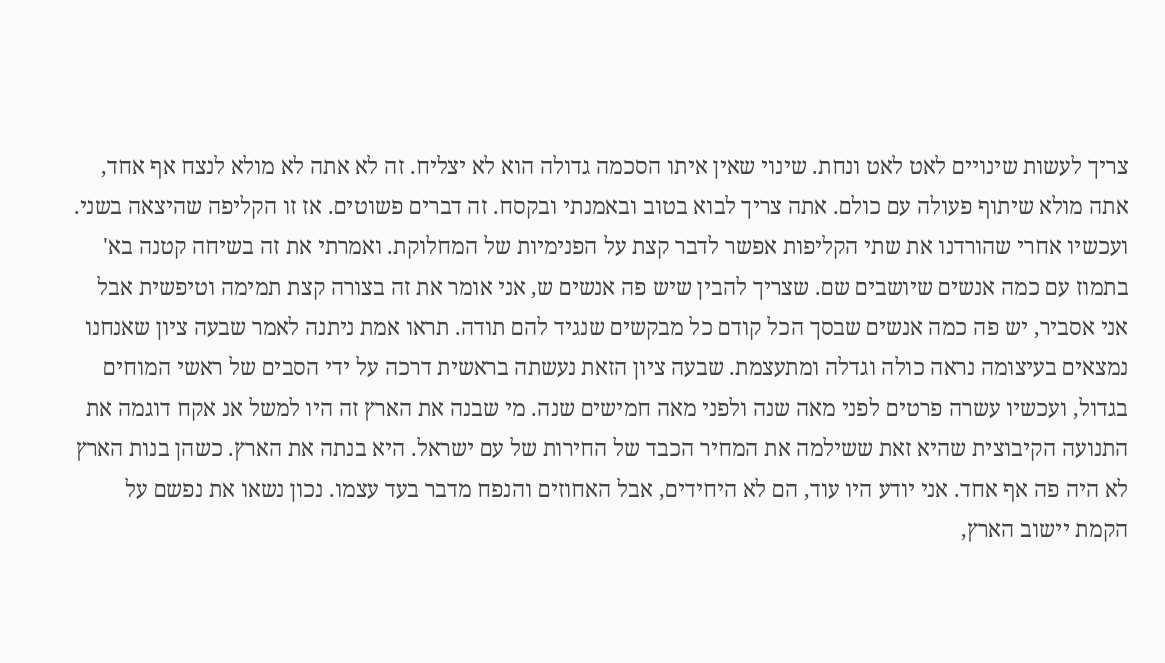צריך לעשות שינויים לאט לאט ונחת. שינוי שאין איתו הסכמה גדולה הוא לא יצליח. זה לא אתה לא מולא לנצח אף אחד, אתה מולא שיתוף פעולה עם כולם. אתה צריך לבוא בטוב ובאמנתי ובקסח. זה דברים פשוטים. אז זו הקליפה שהיצאה בשני. ועכשיו אחרי שהורדנו את שתי הקליפות אפשר לדבר קצת על הפנימיות של המחלוקת. ואמרתי את זה בשיחה קטנה בא' בתמוז עם כמה אנשים שיושבים שם. שצריך להבין שיש פה אנשים ש, אני אומר את זה בצורה קצת תמימה וטיפשית אבל אני אסביר, יש פה כמה אנשים שבסך הכל קודם כל מבקשים שנגיד להם תודה. תראו אמת ניתנה לאמר שבעה ציון שאנחנו נמצאים בעיצומה נראה כולה וגדלה ומתעצמת. שבעה ציון הזאת נעשתה בראשית דרכה על ידי הסבים של ראשי המוחים בגדול, ועכשיו עשרה פרטים לפני מאה שנה ולפני מאה חמישים שנה. מי שבנה את הארץ זה היו למשל אנ אקח דוגמה את התנועה הקיבוצית שהיא זאת ששילמה את המחיר הכבד של החירות של עם ישראל. היא בנתה את הארץ. כשהן בנות הארץ לא היה פה אף אחד. אני יודע היו עוד, הם לא היחידים, אבל האחוזים והנפח מדבר בעד עצמו. נכון נשאו את נפשם על הקמת יישוב הארץ,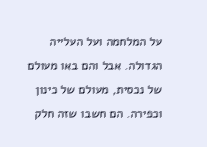על המלחמה ועל העלייה הגדולה. אבל והם באו מעולם של נכסית, מעולם של כינון וכפירה. הם חשבו שזה חלק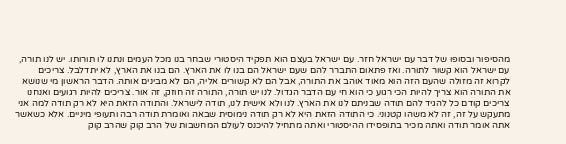מהסיפור ובסופו של דבר עם ישראל חזר. עם ישראל בעצם הוא תפקיד היסטורי שבחר בנו מכל העמים ונתנו לו תורותו. יש לנו תורה, עם ישראל הוא קשור לתורה. ואז פתאום התברר להם שעם ישראל הם בנו לו את הארץ. הם בנו את הארץ, לא יתדלבל. צריכים לקרוא זה מזולה שהעם הזה הוא מאוד אוהב את התורה, אבל הם לא קשורים אליה, הם לא מבינים אותה. הדבר הראשון מי שנושא את התורה הוא צריך להיות הכי רגוע כי הוא חי עם הדבר הגדול. לנו יש תורה, התורה זה חוזק, זה אור. צריכים להיות רגועים ואנחנו צריכים קודם כל להגיד להם תודה שבניתם לנו את הארץ. לנו ולא אישית לנו, תודה לישראל. והתודה הזאת היא לא רק תודה למה אני מתעקש על זה, זה לא משהו קטנוני. כי התודה הזאת היא לא רק תודה נימוסית שבאה ואומרת תודה רבה ותעופי מיניים. אלא כשאשר אתה אומר תודה ואתה מכיר בתופסידו ההיסטורי ואתה מתחיל להיכנס לעולם המחשבות של הרב קוק שהרב קוק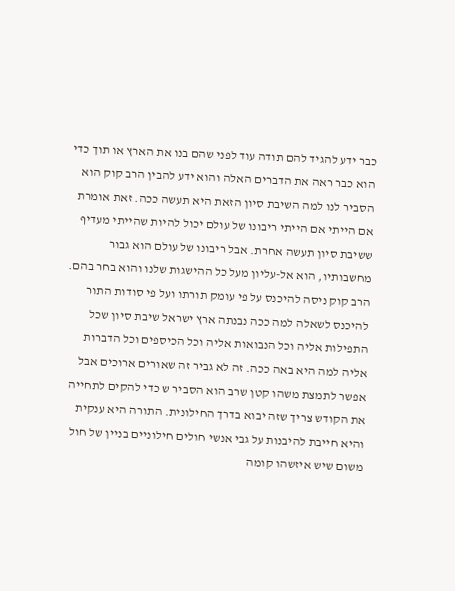כבר ידע להגיד להם תודה עוד לפני שהם בנו את הארץ או תוך כדי הוא כבר ראה את הדברים האלה והוא ידע להבין הרב קוק הוא הסביר לנו למה השיבת סיון הזאת היא תעשה ככה. זאת אומרת אם הייתי אם הייתי ריבונו של עולם יכול להיות שהייתי מעדיף ששיבת סיון תעשה אחרת. אבל ריבונו של עולם הוא גבור מחשבותיו, הוא אל-עליון מעל כל ההישגות שלנו והוא בחר בהם. הרב קוק ניסה להיכנס על פי עומק תורתו ועל פי סודות התור להיכנס לשאלה למה ככה נבנתה ארץ ישראל שיבת סיון שכל התפילות אליה וכל הנבואות אליה וכל הכיספים וכל הדברות אליה למה היא באה ככה. זה לא גביר זה שאורים ארוכים אבל אפשר לתמצת משהו קטן שרב הוא הסביר ש כדי להקים לתחייה את הקודש צריך שזה יבוא בדרך החילונית. התורה היא ענקית והיא חייבת להיבנות על גבי אנשי חולים חילוניים בניין של חול משום שיש איזשהו קומה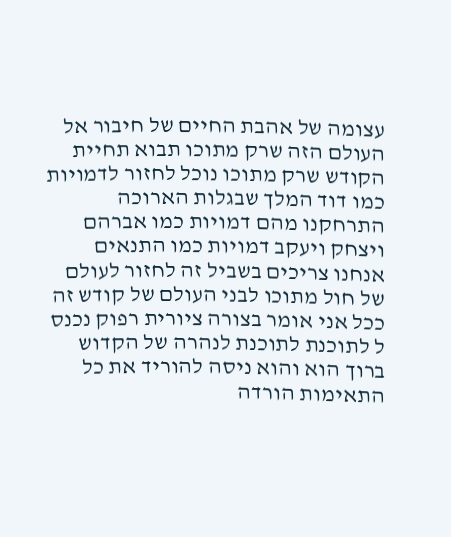עצומה של אהבת החיים של חיבור אל העולם הזה שרק מתוכו תבוא תחיית הקודש שרק מתוכו נוכל לחזור לדמויות כמו דוד המלך שבגלות הארוכה התרחקנו מהם דמויות כמו אברהם ויצחק ויעקב דמויות כמו התנאים אנחנו צריכים בשביל זה לחזור לעולם של חול מתוכו לבני העולם של קודש זה ככל אני אומר בצורה ציורית רפוק נכנס ל לתוכנת לתוכנת לנהרה של הקדוש ברוך הוא והוא ניסה להוריד את כל התאימות הורדה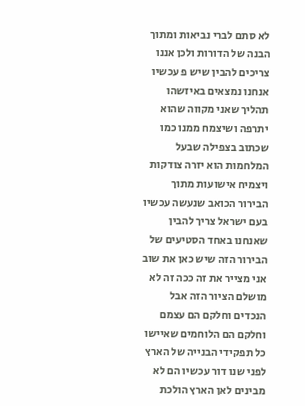לא סתם לברי נביאות ומתוך הבנה של הדורות ולכן אננו צריכים להבין שיש פ עכשיו אנחנו נמצאים באיזשהו תהליך שאני מקווה שהוא יתרפה ושיצמח ממנו כמו שכתוב בצפילה שבעל המלחמות הוא יזרה צודקות ויצמיח אישועות מתוך הבירור הכואב שנעשה עכשיו בעם ישראל צריך להבין שאנחנו באחד הסטיעים של הבירור הזה שיש כאן את שוב אני מצייר את זה ככה זה לא מושלם הציור הזה אבל הנכדים וחלקם הם עצמם וחלקם הם הלוחמים שאיישו כל תפקידי הבנייה של הארץ לפני שנו דור עכשיו הם לא מבינים לאן הארץ הולכת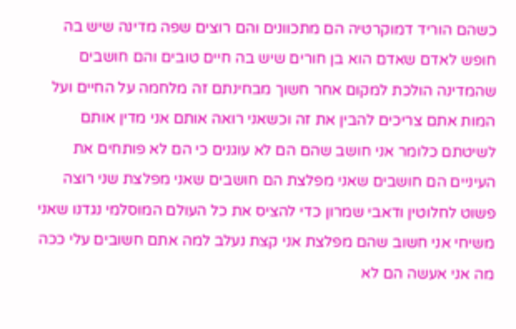כשהם הוריד דמוקרטיה הם מתכוונים והם רוצים שפה מדינה שיש בה חופש לאדם שאדם הוא בן חורים שיש בה חיים טובים והם חושבים שהמדינה הולכת למקום אחר חשוך מבחינתם זה מלחמה על החיים ועל המות אתם צריכים להבין את זה וכשאני רואה אותם אני מדין אותם לשיטתם כלומר אני חושב שהם הם לא עוגנים כי הם לא פותחים את העיניים הם חושבים שאני מפלצת הם חושבים שאני מפלצת שני רוצה פשוט לחלוטין ודאבי שמרון כדי להציס את כל העולם המוסלמי נגדנו שאני משיחי אני חשוב שהם מפלצת אני קצת נעלב למה אתם חשובים עלי ככה מה אני אעשה הם לא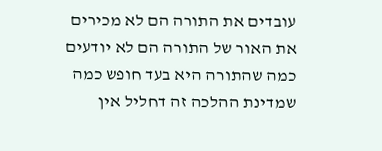עובדים את התורה הם לא מכירים את האור של התורה הם לא יודעים כמה שהתורה היא בעד חופש כמה שמדינת ההלכה זה דחליל אין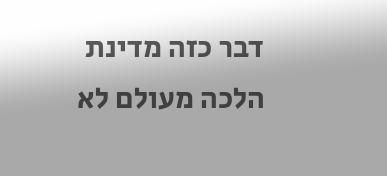דבר כזה מדינת הלכה מעולם לא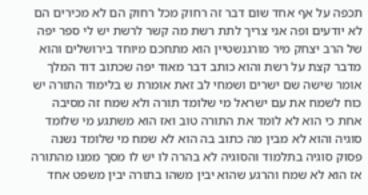תכפה על אף אחד שום דבר זה רחוק מכל רחוק הם לא מכירים הם לא יודעים ופה אני צריך לתת רשת מה קשר לרשת יש לי ספר יפה של הרב יצחק מיר מורגנשטיין הוא מתחכם מיוחד בירושלים והוא מדבר קצת על רשת והוא כותב דבר מאוד יפה שכתוב דוד המלך אומר שישה שם ישרים ושמחי לב זאת אומרת ש בלימוד התורה יש כוח לשמח את עם ישראל מי שלומד תורה ולא שמח זה מסיבה אחת כי הוא לא לומד את התורה טוב ואז הוא משתגע מי שלומד סוגיה והוא לא מבין מה כתוב בה הוא לא שמח מי שלומד נשנה פסוק סוגיה בתלמוד והסוגיה לא בהרה לו יש לו מסך ממנו מהתורה אז הוא לא שמח והרגע שהוא יבין משהו בתורה יבין משפט אחד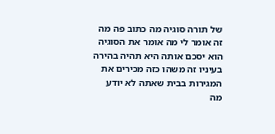של תורה סוגיה מה כתוב פה מה זה אומר לי מה אומר את הסוגיה הוא יסכם אותה היא תהיה בהירה בעיניו זה משהו כזה מכירים את המגירות בבית שאתה לא יודע מה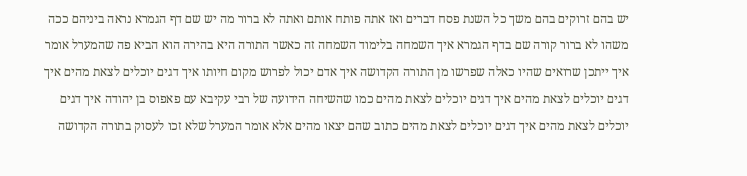יש בהם זרוקים בהם משך כל השנת פסח דברים ואז אתה פותח אותם ואתה לא ברור מה יש שם דף הגמרא נראה ביניהם ככה משהו לא ברור קורה שם בדף הגמרא איך השמחה בלימוד השמחה זה כאשר התורה היא בהירה הוא הביא פה שהמערל אומר איך ייתכן שרואים שהיו כאלה שפרשו מן התורה הקדושה איך אדם יכול לפרוש מקום חיותו איך דגים יוכלים לצאת מהים איך דגים יוכלים לצאת מהים איך דגים יוכלים לצאת מהים כמו שהשיחה הידועה של רבי עקיבא עם פאפוס בן יהודה איך דגים יוכלים לצאת מהים איך דגים יוכלים לצאת מהים כתוב שהם יצאו מהים אלא אומר המערל שלא זכו לעסוק בתורה הקדושה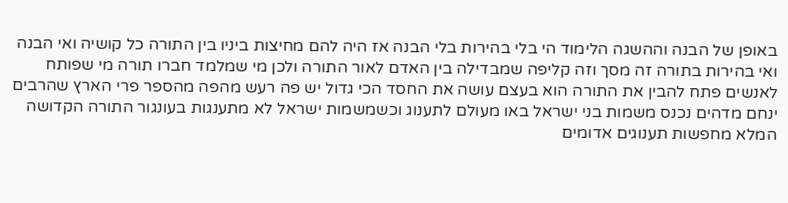באופן של הבנה וההשגה הלימוד הי בלי בהירות בלי הבנה אז היה להם מחיצות ביניו בין התורה כל קושיה ואי הבנה ואי בהירות בתורה זה מסך וזה קליפה שמבדילה בין האדם לאור התורה ולכן מי שמלמד חברו תורה מי שפותח לאנשים פתח להבין את התורה הוא בעצם עושה את החסד הכי גדול יש פה רעש מהפה מהספר פרי הארץ שהרבים ינחם מדהים נכנס משמות בני ישראל באו מעולם לתענוג וכשמשמות ישראל לא מתענגות בעונגור התורה הקדושה המלא מחפשות תענוגים אדומים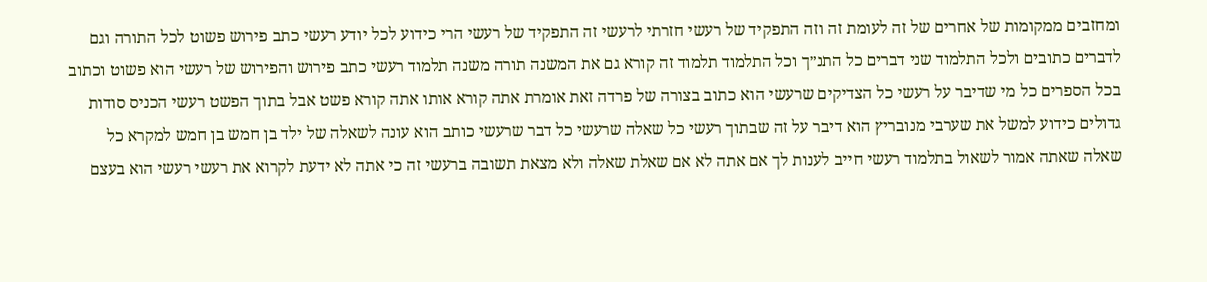ומחזבים ממקומות של אחרים של זה לעומת זה וזה התפקיד של רעשי חזרתי לרעשי זה התפקיד של רעשי הרי כידוע לכל יודע רעשי כתב פירוש פשוט לכל התורה וגם לדברים כתובים ולכל התלמוד שני דברים כל התנ״ך וכל התלמוד תלמוד זה קורא גם את המשנה תורה משנה תלמוד רעשי כתב פירוש והפירוש של רעשי הוא פשוט וכתוב בכל הספרים כל מי שדיבר על רעשי כל הצדיקים שרעשי הוא כתוב בצורה של פרדה זאת אומרת אתה קורא אותו אתה קורא פשט אבל בתוך הפשט רעשי הכניס סודות גדולים כידוע למשל את שערבי מנובריץ הוא דיבר על זה שבתוך רעשי כל שאלה שרעשי כל דבר שרעשי כותב הוא עונה לשאלה של ילד בן חמש בן חמש למקרא כל שאלה שאתה אמור לשאול בתלמוד רעשי חייב לענות לך אם אתה לא אם שאלת שאלה ולא מצאת תשובה ברעשי זה כי אתה לא ידעת לקרוא את רעשי רעשי הוא בעצם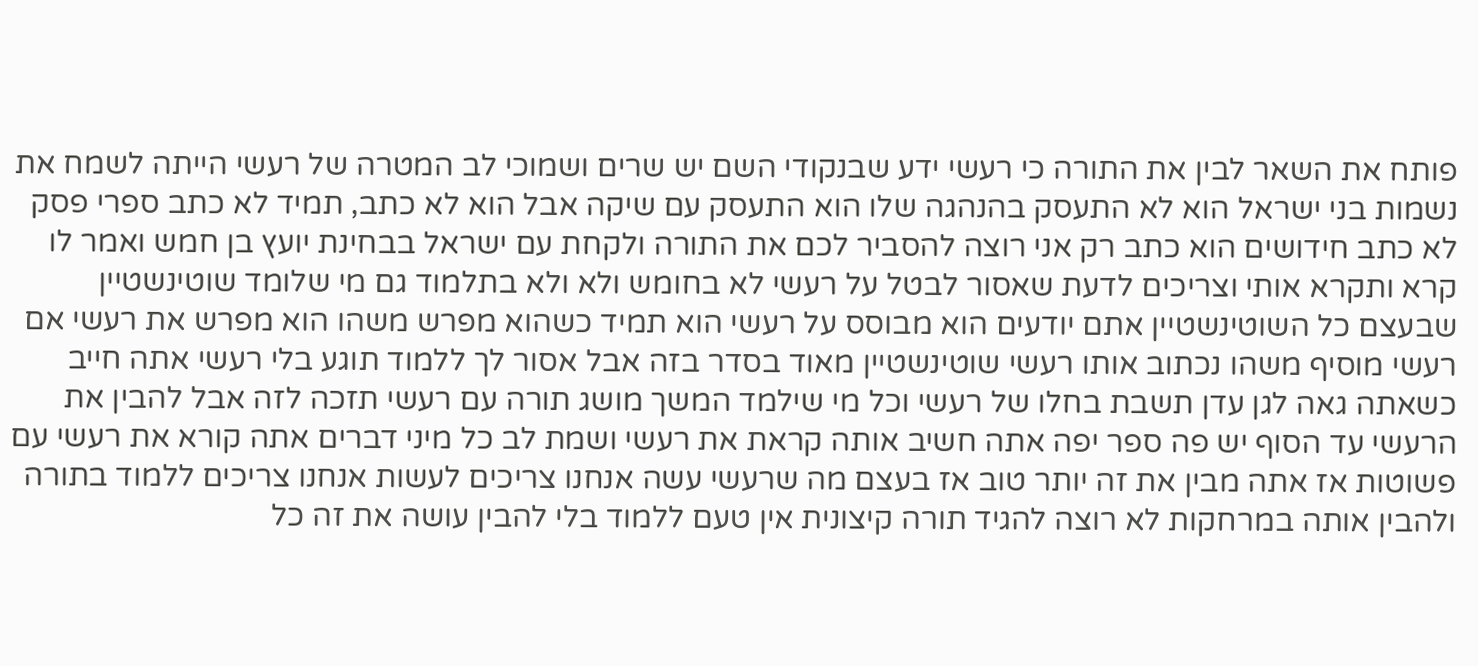פותח את השאר לבין את התורה כי רעשי ידע שבנקודי השם יש שרים ושמוכי לב המטרה של רעשי הייתה לשמח את נשמות בני ישראל הוא לא התעסק בהנהגה שלו הוא התעסק עם שיקה אבל הוא לא כתב, תמיד לא כתב ספרי פסק לא כתב חידושים הוא כתב רק אני רוצה להסביר לכם את התורה ולקחת עם ישראל בבחינת יועץ בן חמש ואמר לו קרא ותקרא אותי וצריכים לדעת שאסור לבטל על רעשי לא בחומש ולא ולא בתלמוד גם מי שלומד שוטינשטיין שבעצם כל השוטינשטיין אתם יודעים הוא מבוסס על רעשי הוא תמיד כשהוא מפרש משהו הוא מפרש את רעשי אם רעשי מוסיף משהו נכתוב אותו רעשי שוטינשטיין מאוד בסדר בזה אבל אסור לך ללמוד תוגע בלי רעשי אתה חייב כשאתה גאה לגן עדן תשבת בחלו של רעשי וכל מי שילמד המשך מושג תורה עם רעשי תזכה לזה אבל להבין את הרעשי עד הסוף יש פה ספר יפה אתה חשיב אותה קראת את רעשי ושמת לב כל מיני דברים אתה קורא את רעשי עם פשוטות אז אתה מבין את זה יותר טוב אז בעצם מה שרעשי עשה אנחנו צריכים לעשות אנחנו צריכים ללמוד בתורה ולהבין אותה במרחקות לא רוצה להגיד תורה קיצונית אין טעם ללמוד בלי להבין עושה את זה כל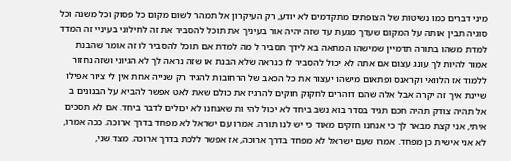מיני דברים כמו נשיטות של הצופתים מתקדמים לא יודע, רק העיקרון אל תמהר לשום מקום כל פסוק וכל משנה וכל סוגיה תבין אותה על המקום שעדך מגעת עד שזה יהיה אור בעיניך את תוכל להסביר את זה לחילוני בעיניי זה המדד למדת משהו בתורה תדמיין שמישהו המחאה בא לידך תסביר ל מה למדת אם תוכל להסביר לו זה אומר שהבנת אמור להיות לך עונג עצום אם אתה לא יכול להסביר לו כנראה שלא הבנת או שזה נראה לך לא הגיוני ושזה נחזור ללמוד אז הלוואי וקראנס ופתאום מישהו יעצור את כל הכאב של הרחובות להגיד רק שנייה אחת אין לי ציור אפילו שיינת איך זה יקרה אבל אלה שהם דוהרים לחקוק חוקים להרגיז את כולם שאת לאט אפשר להביא על הבנונים ב אל תהיה צודק תהיה חכם תגיד בסדר בוא נשב ביחד לא יכול להי ות שאנחנו לא יכולים לדבר ביחד. אם לא תסכים איתי, אני קצת מבאר לך כי אנחנו חזקים מאוד כי יש לנו תורה. אמרו עם ישראל לא מפחד בדרך ארוכה. ככה אמרו, לא אני אישית כן מפחד. אמרו שעם ישראל לא מפחד בדרך ארוכה, אז אפשר ללכת בדרך ארוכה. מצד שני,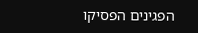הפגינים הפסיקו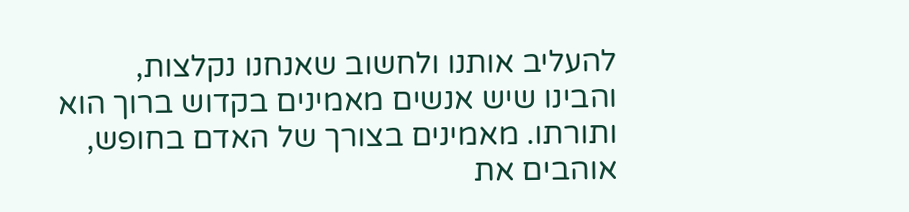להעליב אותנו ולחשוב שאנחנו נקלצות, והבינו שיש אנשים מאמינים בקדוש ברוך הוא ותורתו. מאמינים בצורך של האדם בחופש, אוהבים את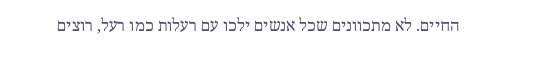החיים. לא מתכוונים שכל אנשים ילכו עם רעלות כמו רעל, רוצים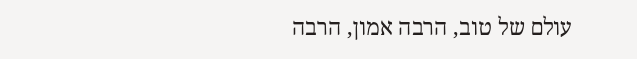עולם של טוב, הרבה אמון, הרבה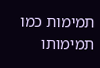תמימות כמו תמימותו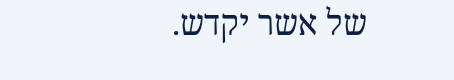של אשר יקדש.